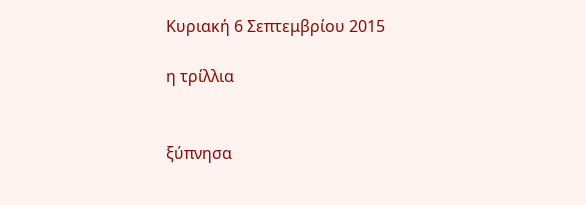Κυριακή 6 Σεπτεμβρίου 2015

η τρίλλια


ξύπνησα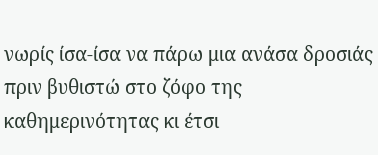νωρίς ίσα-ίσα να πάρω μια ανάσα δροσιάς πριν βυθιστώ στο ζόφο της καθημερινότητας κι έτσι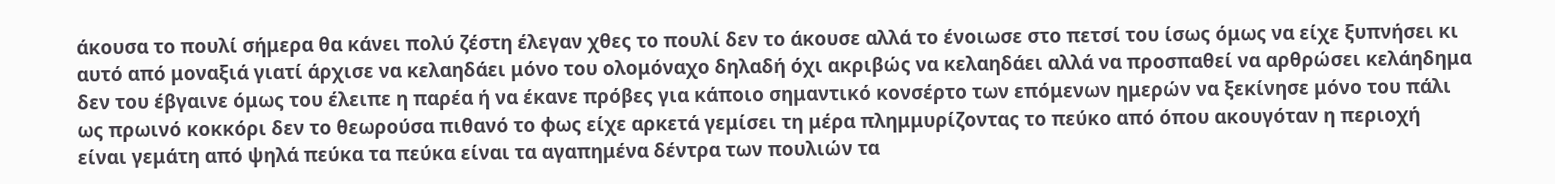άκουσα το πουλί σήμερα θα κάνει πολύ ζέστη έλεγαν χθες το πουλί δεν το άκουσε αλλά το ένοιωσε στο πετσί του ίσως όμως να είχε ξυπνήσει κι αυτό από μοναξιά γιατί άρχισε να κελαηδάει μόνο του ολομόναχο δηλαδή όχι ακριβώς να κελαηδάει αλλά να προσπαθεί να αρθρώσει κελάηδημα δεν του έβγαινε όμως του έλειπε η παρέα ή να έκανε πρόβες για κάποιο σημαντικό κονσέρτο των επόμενων ημερών να ξεκίνησε μόνο του πάλι ως πρωινό κοκκόρι δεν το θεωρούσα πιθανό το φως είχε αρκετά γεμίσει τη μέρα πλημμυρίζοντας το πεύκο από όπου ακουγόταν η περιοχή είναι γεμάτη από ψηλά πεύκα τα πεύκα είναι τα αγαπημένα δέντρα των πουλιών τα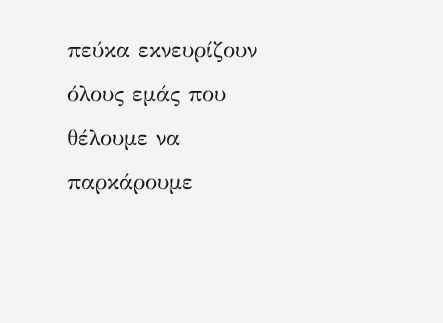πεύκα εκνευρίζουν όλους εμάς που θέλουμε να παρκάρουμε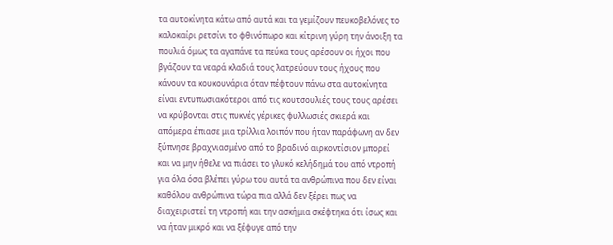τα αυτοκίνητα κάτω από αυτά και τα γεμίζουν πευκοβελόνες το καλοκαίρι ρετσίνι το φθινόπωρο και κίτρινη γύρη την άνοιξη τα πουλιά όμως τα αγαπάνε τα πεύκα τους αρέσουν οι ήχοι που βγάζουν τα νεαρά κλαδιά τους λατρεύουν τους ήχους που κάνουν τα κουκουνάρια όταν πέφτουν πάνω στα αυτοκίνητα είναι εντυπωσιακότεροι από τις κουτσουλιές τους τους αρέσει να κρύβονται στις πυκνές γέρικες φυλλωσιές σκιερά και απόμερα έπιασε μια τρίλλια λοιπόν που ήταν παράφωνη αν δεν ξύπνησε βραχνιασμένο από το βραδινό αιρκοντίσιον μπορεί και να μην ήθελε να πιάσει το γλυκό κελήδημά του από ντροπή για όλα όσα βλέπει γύρω του αυτά τα ανθρώπινα που δεν είναι καθόλου ανθρώπινα τώρα πια αλλά δεν ξέρει πως να διαχειριστεί τη ντροπή και την ασκήμια σκέφτηκα ότι ίσως και να ήταν μικρό και να ξέφυγε από την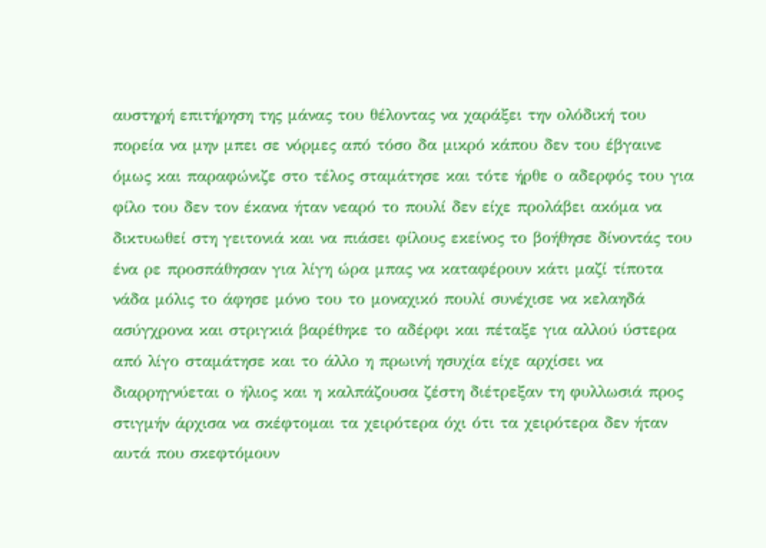αυστηρή επιτήρηση της μάνας του θέλοντας να χαράξει την ολόδική του πορεία να μην μπει σε νόρμες από τόσο δα μικρό κάπου δεν του έβγαινε όμως και παραφώνιζε στο τέλος σταμάτησε και τότε ήρθε ο αδερφός του για φίλο του δεν τον έκανα ήταν νεαρό το πουλί δεν είχε προλάβει ακόμα να δικτυωθεί στη γειτονιά και να πιάσει φίλους εκείνος το βοήθησε δίνοντάς του ένα ρε προσπάθησαν για λίγη ώρα μπας να καταφέρουν κάτι μαζί τίποτα νάδα μόλις το άφησε μόνο του το μοναχικό πουλί συνέχισε να κελαηδά ασύγχρονα και στριγκιά βαρέθηκε το αδέρφι και πέταξε για αλλού ύστερα από λίγο σταμάτησε και το άλλο η πρωινή ησυχία είχε αρχίσει να διαρρηγνύεται ο ήλιος και η καλπάζουσα ζέστη διέτρεξαν τη φυλλωσιά προς στιγμήν άρχισα να σκέφτομαι τα χειρότερα όχι ότι τα χειρότερα δεν ήταν αυτά που σκεφτόμουν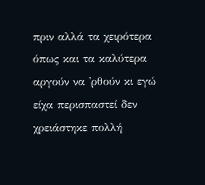πριν αλλά τα χειρότερα όπως και τα καλύτερα αργούν να 'ρθούν κι εγώ είχα περισπαστεί δεν χρειάστηκε πολλή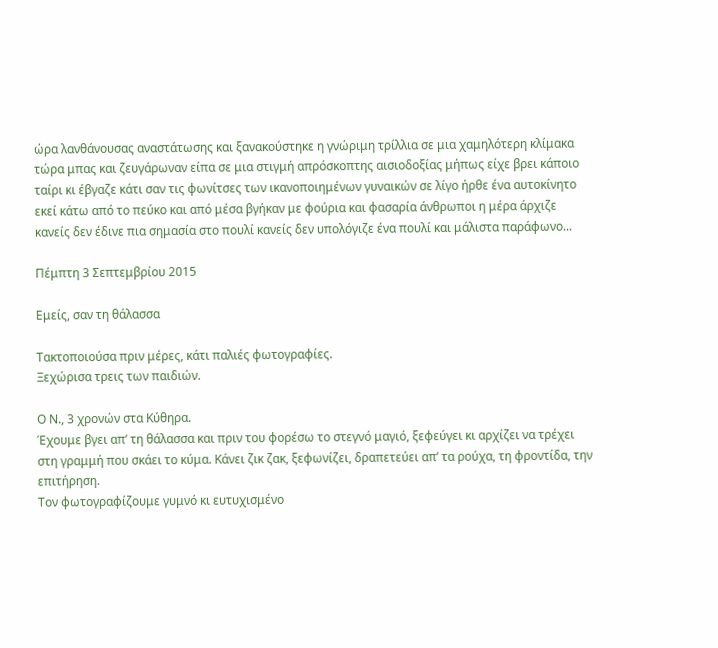ώρα λανθάνουσας αναστάτωσης και ξανακούστηκε η γνώριμη τρίλλια σε μια χαμηλότερη κλίμακα τώρα μπας και ζευγάρωναν είπα σε μια στιγμή απρόσκοπτης αισιοδοξίας μήπως είχε βρει κάποιο ταίρι κι έβγαζε κάτι σαν τις φωνίτσες των ικανοποιημένων γυναικών σε λίγο ήρθε ένα αυτοκίνητο εκεί κάτω από το πεύκο και από μέσα βγήκαν με φούρια και φασαρία άνθρωποι η μέρα άρχιζε κανείς δεν έδινε πια σημασία στο πουλί κανείς δεν υπολόγιζε ένα πουλί και μάλιστα παράφωνο...

Πέμπτη 3 Σεπτεμβρίου 2015

Εμείς, σαν τη θάλασσα

Τακτοποιούσα πριν μέρες, κάτι παλιές φωτογραφίες.
Ξεχώρισα τρεις των παιδιών.

Ο Ν., 3 χρονών στα Κύθηρα.
Έχουμε βγει απ’ τη θάλασσα και πριν του φορέσω το στεγνό μαγιό, ξεφεύγει κι αρχίζει να τρέχει στη γραμμή που σκάει το κύμα. Κάνει ζικ ζακ, ξεφωνίζει, δραπετεύει απ’ τα ρούχα, τη φροντίδα, την επιτήρηση.
Τον φωτογραφίζουμε γυμνό κι ευτυχισμένο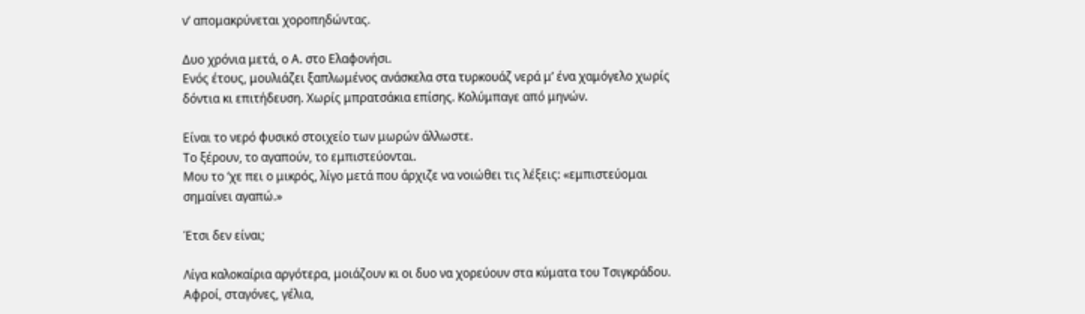ν’ απομακρύνεται χοροπηδώντας.

Δυο χρόνια μετά, ο Α. στο Ελαφονήσι.
Ενός έτους, μουλιάζει ξαπλωμένος ανάσκελα στα τυρκουάζ νερά μ’ ένα χαμόγελο χωρίς δόντια κι επιτήδευση. Χωρίς μπρατσάκια επίσης. Κολύμπαγε από μηνών.

Είναι το νερό φυσικό στοιχείο των μωρών άλλωστε.
Το ξέρουν, το αγαπούν, το εμπιστεύονται.
Μου το ‘χε πει ο μικρός, λίγο μετά που άρχιζε να νοιώθει τις λέξεις: «εμπιστεύομαι σημαίνει αγαπώ.»

Έτσι δεν είναι;

Λίγα καλοκαίρια αργότερα, μοιάζουν κι οι δυο να χορεύουν στα κύματα του Τσιγκράδου.
Αφροί, σταγόνες, γέλια,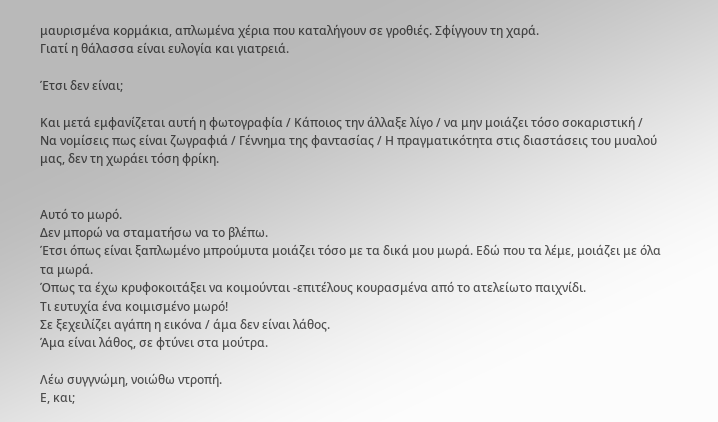μαυρισμένα κορμάκια, απλωμένα χέρια που καταλήγουν σε γροθιές. Σφίγγουν τη χαρά.
Γιατί η θάλασσα είναι ευλογία και γιατρειά.

Έτσι δεν είναι;

Και μετά εμφανίζεται αυτή η φωτογραφία / Κάποιος την άλλαξε λίγο / να μην μοιάζει τόσο σοκαριστική / Να νομίσεις πως είναι ζωγραφιά / Γέννημα της φαντασίας / Η πραγματικότητα στις διαστάσεις του μυαλού μας, δεν τη χωράει τόση φρίκη.


Αυτό το μωρό.
Δεν μπορώ να σταματήσω να το βλέπω.
Έτσι όπως είναι ξαπλωμένο μπρούμυτα μοιάζει τόσο με τα δικά μου μωρά. Εδώ που τα λέμε, μοιάζει με όλα τα μωρά.
Όπως τα έχω κρυφοκοιτάξει να κοιμούνται -επιτέλους κουρασμένα από το ατελείωτο παιχνίδι.
Τι ευτυχία ένα κοιμισμένο μωρό!
Σε ξεχειλίζει αγάπη η εικόνα / άμα δεν είναι λάθος.
Άμα είναι λάθος, σε φτύνει στα μούτρα.

Λέω συγγνώμη, νοιώθω ντροπή.
Ε, και;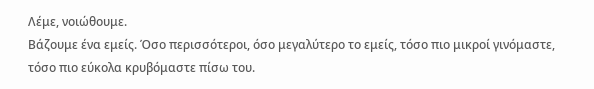Λέμε, νοιώθουμε.
Βάζουμε ένα εμείς. Όσο περισσότεροι, όσο μεγαλύτερο το εμείς, τόσο πιο μικροί γινόμαστε, τόσο πιο εύκολα κρυβόμαστε πίσω του.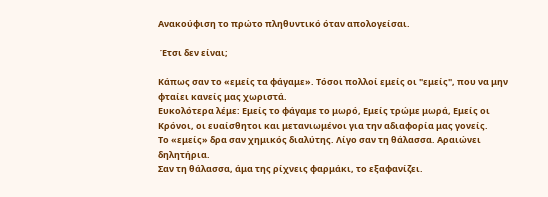Ανακούφιση το πρώτο πληθυντικό όταν απολογείσαι.

 Έτσι δεν είναι;

Κάπως σαν το «εμείς τα φάγαμε». Τόσοι πολλοί εμείς οι "εμείς", που να μην φταίει κανείς μας χωριστά.
Ευκολότερα λέμε: Εμείς το φάγαμε το μωρό, Εμείς τρώμε μωρά, Εμείς οι Κρόνοι, οι ευαίσθητοι και μετανιωμένοι για την αδιαφορία μας γονείς.
Το «εμείς» δρα σαν χημικός διαλύτης. Λίγο σαν τη θάλασσα. Αραιώνει δηλητήρια.
Σαν τη θάλασσα, άμα της ρίχνεις φαρμάκι, το εξαφανίζει.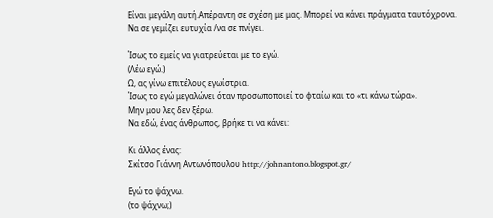Είναι μεγάλη αυτή.Απέραντη σε σχέση με μας. Μπορεί να κάνει πράγματα ταυτόχρονα.
Να σε γεμίζει ευτυχία /να σε πνίγει.

Ίσως το εμείς να γιατρεύεται με το εγώ.
(Λέω εγώ.)
Ω, ας γίνω επιτέλους εγωίστρια.
Ίσως το εγώ μεγαλώνει όταν προσωποποιεί το φταίω και το «τι κάνω τώρα».
Μην μου λες δεν ξέρω.
Να εδώ, ένας άνθρωπος, βρήκε τι να κάνει:

Κι άλλος ένας:
Σκίτσο Γιάννη Αντωνόπουλου http://johnantono.blogspot.gr/

Εγώ το ψάχνω.
(το ψάχνω;)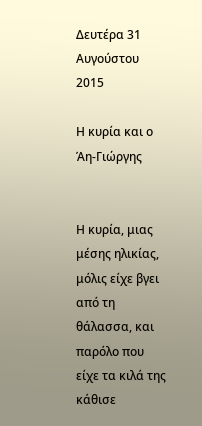Δευτέρα 31 Αυγούστου 2015

Η κυρία και ο Άη-Γιώργης


Η κυρία, μιας μέσης ηλικίας, μόλις είχε βγει από τη θάλασσα, και παρόλο που είχε τα κιλά της κάθισε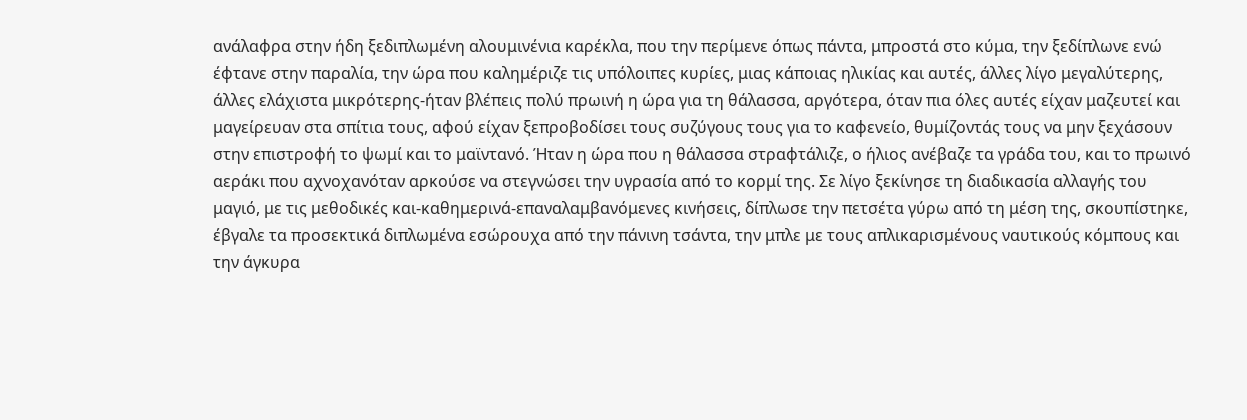ανάλαφρα στην ήδη ξεδιπλωμένη αλουμινένια καρέκλα, που την περίμενε όπως πάντα, μπροστά στο κύμα, την ξεδίπλωνε ενώ έφτανε στην παραλία, την ώρα που καλημέριζε τις υπόλοιπες κυρίες, μιας κάποιας ηλικίας και αυτές, άλλες λίγο μεγαλύτερης, άλλες ελάχιστα μικρότερης-ήταν βλέπεις πολύ πρωινή η ώρα για τη θάλασσα, αργότερα, όταν πια όλες αυτές είχαν μαζευτεί και μαγείρευαν στα σπίτια τους, αφού είχαν ξεπροβοδίσει τους συζύγους τους για το καφενείο, θυμίζοντάς τους να μην ξεχάσουν στην επιστροφή το ψωμί και το μαϊντανό. Ήταν η ώρα που η θάλασσα στραφτάλιζε, ο ήλιος ανέβαζε τα γράδα του, και το πρωινό αεράκι που αχνοχανόταν αρκούσε να στεγνώσει την υγρασία από το κορμί της. Σε λίγο ξεκίνησε τη διαδικασία αλλαγής του μαγιό, με τις μεθοδικές και-καθημερινά-επαναλαμβανόμενες κινήσεις, δίπλωσε την πετσέτα γύρω από τη μέση της, σκουπίστηκε, έβγαλε τα προσεκτικά διπλωμένα εσώρουχα από την πάνινη τσάντα, την μπλε με τους απλικαρισμένους ναυτικούς κόμπους και την άγκυρα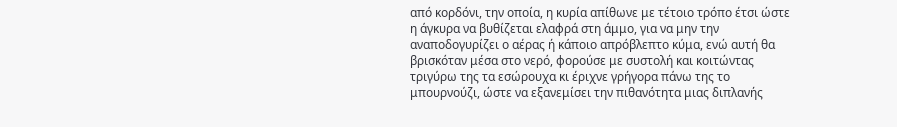από κορδόνι, την οποία, η κυρία απίθωνε με τέτοιο τρόπο έτσι ώστε η άγκυρα να βυθίζεται ελαφρά στη άμμο, για να μην την αναποδογυρίζει ο αέρας ή κάποιο απρόβλεπτο κύμα, ενώ αυτή θα βρισκόταν μέσα στο νερό, φορούσε με συστολή και κοιτώντας τριγύρω της τα εσώρουχα κι έριχνε γρήγορα πάνω της το μπουρνούζι, ώστε να εξανεμίσει την πιθανότητα μιας διπλανής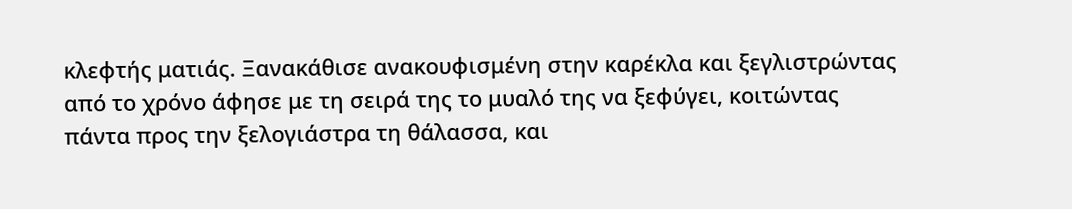κλεφτής ματιάς. Ξανακάθισε ανακουφισμένη στην καρέκλα και ξεγλιστρώντας από το χρόνο άφησε με τη σειρά της το μυαλό της να ξεφύγει, κοιτώντας πάντα προς την ξελογιάστρα τη θάλασσα, και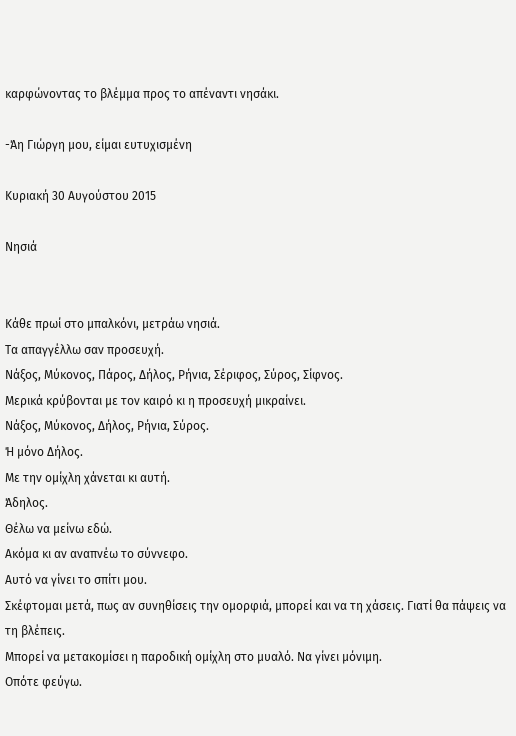καρφώνοντας το βλέμμα προς το απέναντι νησάκι.

-Άη Γιώργη μου, είμαι ευτυχισμένη

Κυριακή 30 Αυγούστου 2015

Νησιά


Κάθε πρωί στο μπαλκόνι, μετράω νησιά.
Τα απαγγέλλω σαν προσευχή.
Νάξος, Μύκονος, Πάρος, Δήλος, Ρήνια, Σέριφος, Σύρος, Σίφνος.
Μερικά κρύβονται με τον καιρό κι η προσευχή μικραίνει.
Νάξος, Μύκονος, Δήλος, Ρήνια, Σύρος.
Ή μόνο Δήλος.
Με την ομίχλη χάνεται κι αυτή.
Άδηλος.
Θέλω να μείνω εδώ.
Ακόμα κι αν αναπνέω το σύννεφο.
Αυτό να γίνει το σπίτι μου.
Σκέφτομαι μετά, πως αν συνηθίσεις την ομορφιά, μπορεί και να τη χάσεις. Γιατί θα πάψεις να τη βλέπεις.
Μπορεί να μετακομίσει η παροδική ομίχλη στο μυαλό. Να γίνει μόνιμη.
Οπότε φεύγω.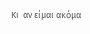Κι  αν είμαι ακόμα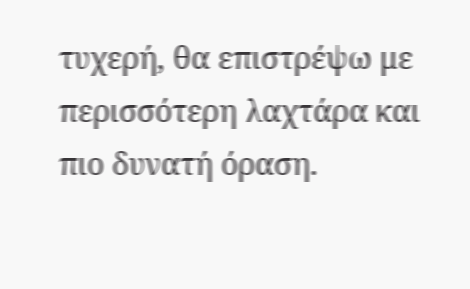τυχερή, θα επιστρέψω με περισσότερη λαχτάρα και πιο δυνατή όραση.